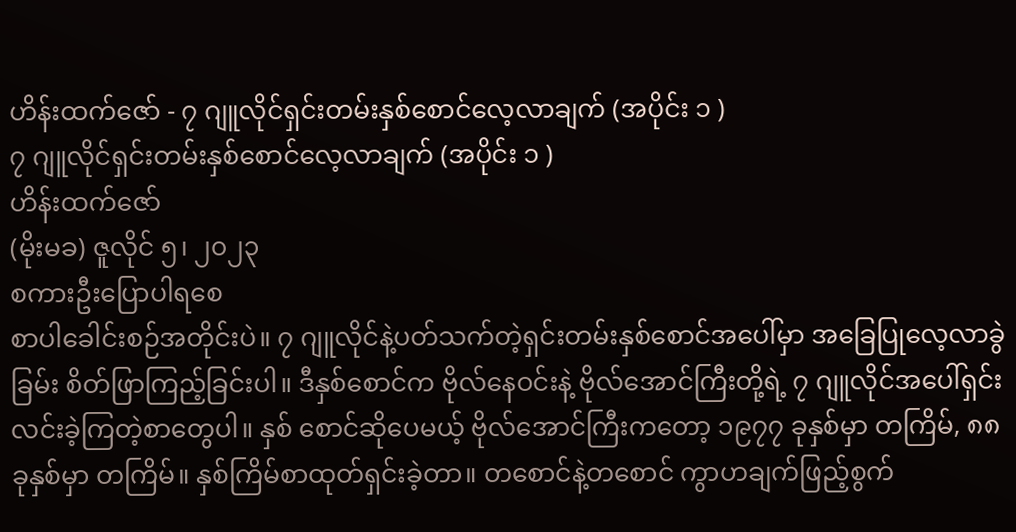ဟိန်းထက်ဇော် - ၇ ဂျူလိုင်ရှင်းတမ်းနှစ်စောင်လေ့လာချက် (အပိုင်း ၁ )
၇ ဂျူလိုင်ရှင်းတမ်းနှစ်စောင်လေ့လာချက် (အပိုင်း ၁ )
ဟိန်းထက်ဇော်
(မိုးမခ) ဇူလိုင် ၅၊ ၂၀၂၃
စကားဦးပြောပါရစေ
စာပါခေါင်းစဉ်အတိုင်းပဲ။ ၇ ဂျူလိုင်နဲ့ပတ်သက်တဲ့ရှင်းတမ်းနှစ်စောင်အပေါ်မှာ အခြေပြုလေ့လာခွဲခြမ်း စိတ်ဖြာကြည့်ခြင်းပါ။ ဒီနှစ်စောင်က ဗိုလ်နေဝင်းနဲ့ ဗိုလ်အောင်ကြီးတို့ရဲ့ ၇ ဂျူလိုင်အပေါ်ရှင်းလင်းခဲ့ကြတဲ့စာတွေပါ။ နှစ် စောင်ဆိုပေမယ့် ဗိုလ်အောင်ကြီးကတော့ ၁၉၇၇ ခုနှစ်မှာ တကြိမ်, ၈၈ ခုနှစ်မှာ တကြိမ်။ နှစ်ကြိမ်စာထုတ်ရှင်းခဲ့တာ။ တစောင်နဲ့တစောင် ကွာဟချက်ဖြည့်စွက်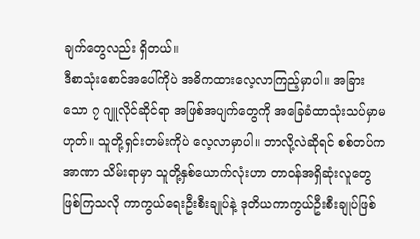ချက်တွေလည်း ရှိတယ်။
ဒီစာသုံးစောင်အပေါ်ကိုပဲ အဓိကထားလေ့လာကြည့်မှာပါ။ အခြားသော ၇ ဂျူလိုင်ဆိုင်ရာ အဖြစ်အပျက်တွေကို အခြေခံထာသုံးသပ်မှာမဟုတ်။ သူတို့ရှင်းတမ်းကိုပဲ လေ့လာမှာပါ။ ဘာလို့လဲဆိုရင် စစ်တပ်ကအာဏာ သိမ်းရာမှာ သူတို့နှစ်ယောက်လုံးဟာ တာဝန်အရှိဆုံးလူတွေဖြစ်ကြသလို ကာကွယ်ရေးဦးစီးချုပ်နဲ့ ဒုတိယကာကွယ်ဦးစီးချုပ်ဖြစ်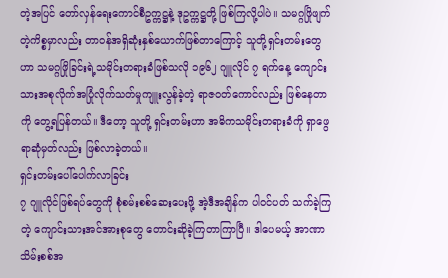တဲ့အပြင် တော်လှန်ရေးကောင်စီဥက္ကဋ္ဌနဲ့ ဒုဥက္ကဋ္ဌတို့ ဖြစ်ကြလို့ပါပဲ။ သမဂ္ဂဖြိုဖျက်တဲ့ကိစ္စမှာလည်း တာဝန်အရှိဆုံးနှစ်ယောက်ဖြစ်တာကြောင့် သူတို့ရှင်းတမ်းတွေဟာ သမဂ္ဂဖြိုခြင်းရဲ့သမိုင်းတရားခံဖြစ်သလို ၁၉၆၂ ဂျူလိုင် ၇ ရက်နေ့ ကျောင်းသားအစုလိုက်အပြုံလိုက်သတ်မှုကျူးလွန်ခဲ့တဲ့ ရာဇဝတ်ကောင်လည်း ဖြစ်နေတာကို တွေ့ရပြန်တယ်။ ဒီတော့ သူတို့ ရှင်းတမ်းဟာ အဓိကသမိုင်းတရားခံကို ရှာဖွေရာဆုံမှတ်လည်း ဖြစ်လာခဲ့တယ်။
ရှင်းတမ်းပေါ်ပေါက်လာခြင်း
၇ ဂျူလိုင်ဖြစ်ရပ်တွေကို စုံစမ်းစစ်ဆေးပေးဖို့ အဲ့ဒီအချိန်က ပါဝင်ပတ် သက်ခဲ့ကြတဲ့ ကျောင်းသားအင်အားစုတွေ တောင်းဆိုခဲ့ကြတာကြာပြီ။ ဒါပေမယ့် အာဏာသိမ်းစစ်အ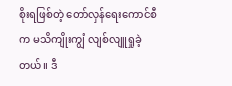စိုးရဖြစ်တဲ့ တော်လှန်ရေးကောင်စီက မသိကျိုးကျွံ လျစ်လျူရှုခဲ့တယ်။ ဒီ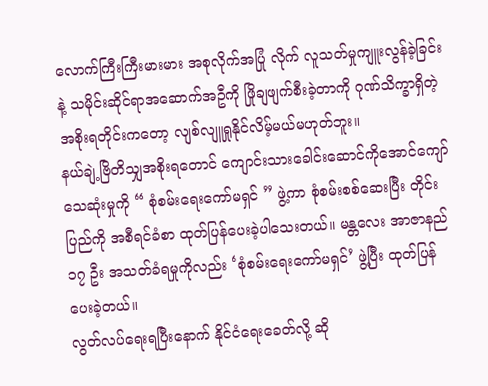လောက်ကြီးကြီးမားမား အစုလိုက်အပြုံ လိုက် လူသတ်မှုကျူးလွန်ခဲ့ခြင်းနဲ့ သမိုင်းဆိုင်ရာအဆောက်အဦကို ဖြိုချဖျက်စီးခဲ့တာကို ဂုဏ်သိက္ခာရှိတဲ့အစိုးရတိုင်းကတော့ လျစ်လျူရှုနိုင်လိမ့်မယ်မဟုတ်ဘူး။
နယ်ချဲ့ဗြိတိသျှအစိုးရတောင် ကျောင်းသားခေါင်းဆောင်ကိုအောင်ကျော်သေဆုံးမှုကို “ စုံစမ်းရေးကော်မရှင် ” ဖွဲ့ကာ စုံစမ်းစစ်ဆေးပြီး တိုင်းပြည်ကို အစီရင်ခံစာ ထုတ်ပြန်ပေးခဲ့ပါသေးတယ်။ မန္တလေး အာဇာနည် ၁၇ ဦး အသတ်ခံရမှုကိုလည်း ‘စုံစမ်းရေးကော်မရှင်’ ဖွဲ့ပြီး ထုတ်ပြန်ပေးခဲ့တယ်။
လွတ်လပ်ရေးရပြီးနောက် နိုင်ငံရေးခေတ်လို့ ဆို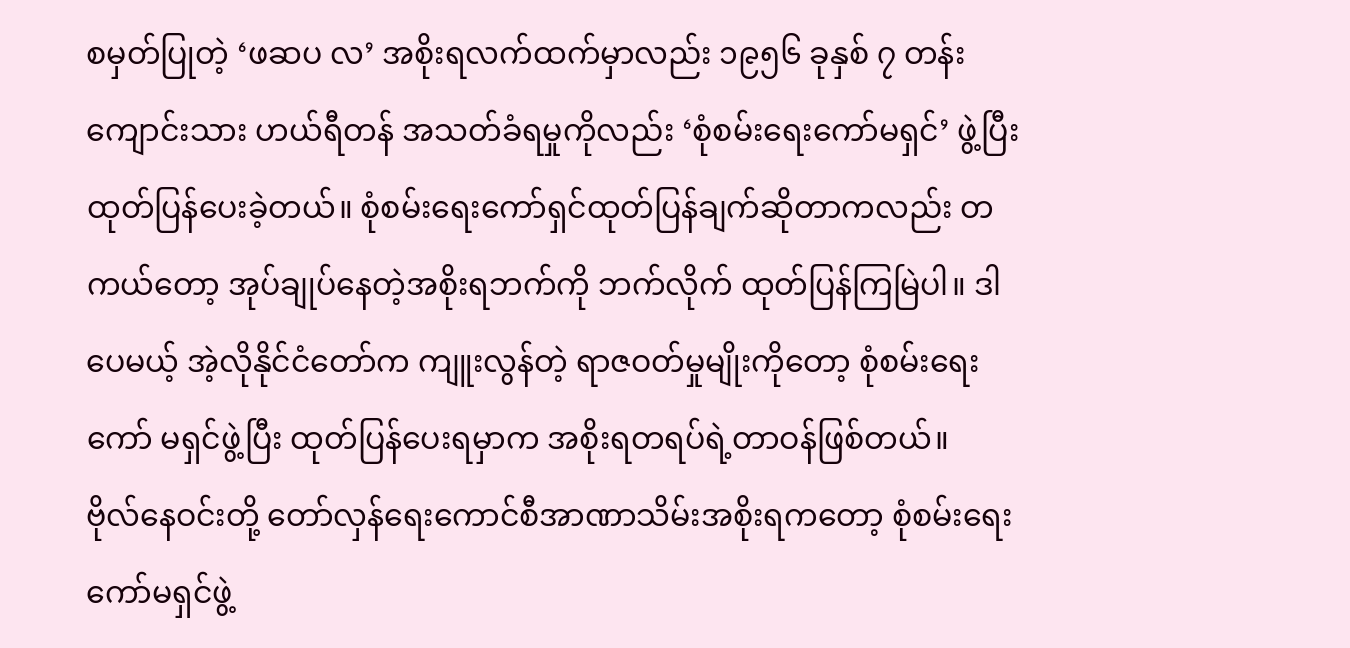စမှတ်ပြုတဲ့ ‘ဖဆပ လ’ အစိုးရလက်ထက်မှာလည်း ၁၉၅၆ ခုနှစ် ၇ တန်းကျောင်းသား ဟယ်ရီတန် အသတ်ခံရမှုကိုလည်း ‘စုံစမ်းရေးကော်မရှင်’ ဖွဲ့ပြီးထုတ်ပြန်ပေးခဲ့တယ်။ စုံစမ်းရေးကော်ရှင်ထုတ်ပြန်ချက်ဆိုတာကလည်း တကယ်တော့ အုပ်ချုပ်နေတဲ့အစိုးရဘက်ကို ဘက်လိုက် ထုတ်ပြန်ကြမြဲပါ။ ဒါပေမယ့် အဲ့လိုနိုင်ငံတော်က ကျူးလွန်တဲ့ ရာဇဝတ်မှုမျိုးကိုတော့ စုံစမ်းရေးကော် မရှင်ဖွဲ့ပြီး ထုတ်ပြန်ပေးရမှာက အစိုးရတရပ်ရဲ့တာဝန်ဖြစ်တယ်။
ဗိုလ်နေဝင်းတို့ တော်လှန်ရေးကောင်စီအာဏာသိမ်းအစိုးရကတော့ စုံစမ်းရေးကော်မရှင်ဖွဲ့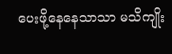ပေးဖို့နေနေသာသာ မသိကျိုး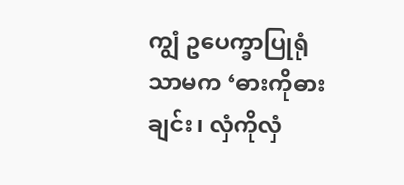ကျွံ ဥပေက္ခာပြုရုံသာမက ‘ဓားကိုဓားချင်း၊ လှံကိုလှံ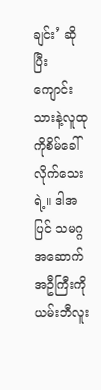ချင်း’ ဆိုပြီး ကျောင်းသားနဲ့လူထုကိုစိမ်ခေါ်လိုက်သေးရဲ့။ ဒါအပြင် သမဂ္ဂအဆောက်အဦကြီးကို ယမ်းဘီလူး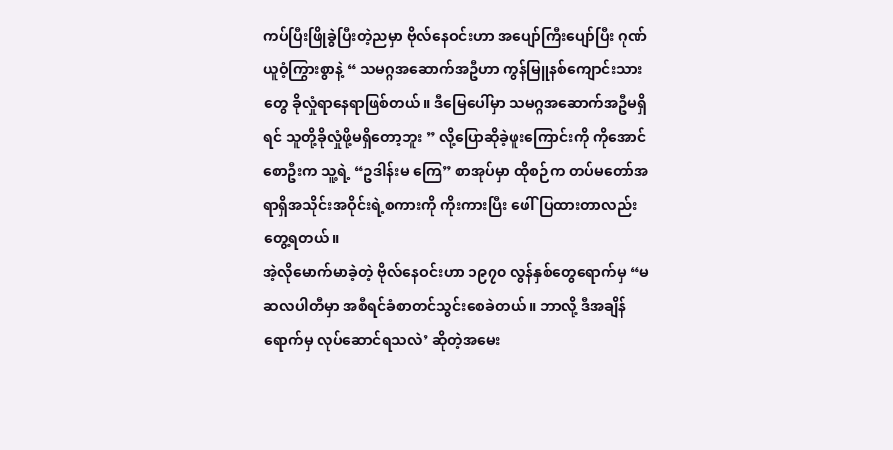ကပ်ပြီးဖြိုခွဲပြီးတဲ့ညမှာ ဗိုလ်နေဝင်းဟာ အပျော်ကြီးပျော်ပြီး ဂုဏ် ယူဝံ့ကြွားစွာနဲ့ “ သမဂ္ဂအဆောက်အဦဟာ ကွန်မြူနစ်ကျောင်းသားတွေ ခိုလှုံရာနေရာဖြစ်တယ်။ ဒီမြေပေါ်မှာ သမဂ္ဂအဆောက်အဦမရှိရင် သူတို့ခိုလှုံဖို့မရှိတော့ဘူး ” လို့ပြောဆိုခဲ့ဖူးကြောင်းကို ကိုအောင်စောဦးက သူ့ရဲ့ “ဥဒါန်းမ ကြေ” စာအုပ်မှာ ထိုစဉ်က တပ်မတော်အရာရှိအသိုင်းအဝိုင်းရဲ့စကားကို ကိုးကားပြီး ဖေါ်ပြထားတာလည်း တွေ့ရတယ်။
အဲ့လိုမောက်မာခဲ့တဲ့ ဗိုလ်နေဝင်းဟာ ၁၉၇၀ လွန်နှစ်တွေရောက်မှ “မဆလပါတီမှာ အစီရင်ခံစာတင်သွင်းစေခဲတယ်။ ဘာလို့ ဒီအချိန်ရောက်မှ လုပ်ဆောင်ရသလဲ’ ဆိုတဲ့အမေး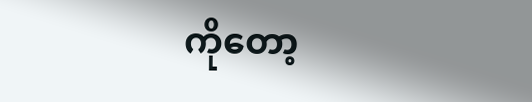ကိုတော့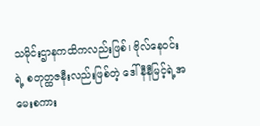သမိုင်းဌာနကထိကလည်းဖြစ်၊ ဗိုလ်နေဝင်းရဲ့ စတုတ္ထဇနီးလည်းဖြစ်တဲ့ ဒေါ်နီနီမြင့်ရဲ့အမေးစကား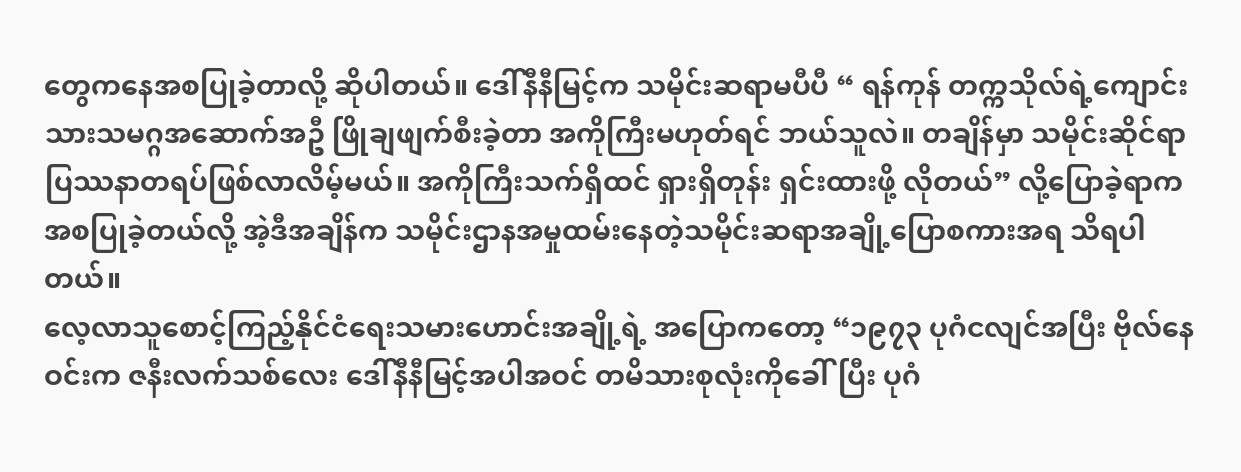တွေကနေအစပြုခဲ့တာလို့ ဆိုပါတယ်။ ဒေါ်နီနီမြင့်က သမိုင်းဆရာမပီပီ “ ရန်ကုန် တက္ကသိုလ်ရဲ့ကျောင်းသားသမဂ္ဂအဆောက်အဦ ဖြိုချဖျက်စီးခဲ့တာ အကိုကြီးမဟုတ်ရင် ဘယ်သူလဲ။ တချိန်မှာ သမိုင်းဆိုင်ရာပြဿနာတရပ်ဖြစ်လာလိမ့်မယ်။ အကိုကြီးသက်ရှိထင် ရှားရှိတုန်း ရှင်းထားဖို့ လိုတယ်” လို့ပြောခဲ့ရာက အစပြုခဲ့တယ်လို့ အဲ့ဒီအချိန်က သမိုင်းဌာနအမှုထမ်းနေတဲ့သမိုင်းဆရာအချို့ပြောစကားအရ သိရပါတယ်။
လေ့လာသူစောင့်ကြည့်နိုင်ငံရေးသမားဟောင်းအချို့ရဲ့ အပြောကတော့ “၁၉၇၃ ပုဂံငလျင်အပြီး ဗိုလ်နေဝင်းက ဇနီးလက်သစ်လေး ဒေါ်နီနီမြင့်အပါအဝင် တမိသားစုလုံးကိုခေါ်ပြီး ပုဂံ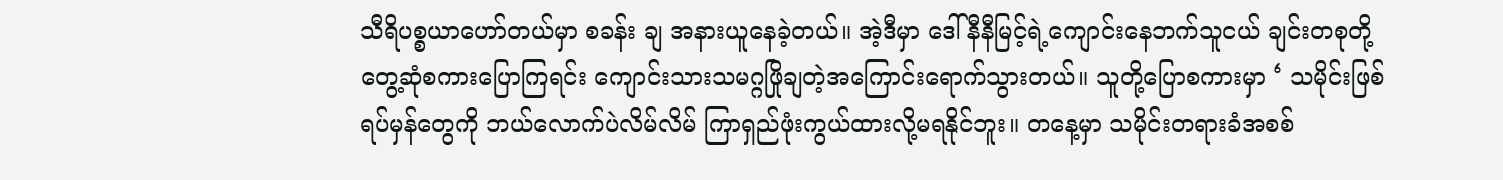သီရိပစ္စယာဟော်တယ်မှာ စခန်း ချ အနားယူနေခဲ့တယ်။ အဲ့ဒီမှာ ဒေါ်နီနီမြင့်ရဲ့ကျောင်းနေဘက်သူငယ် ချင်းတစုတို့ တွေ့ဆုံစကားပြောကြရင်း ကျောင်းသားသမဂ္ဂဖြိုချတဲ့အကြောင်းရောက်သွားတယ်။ သူတို့ပြောစကားမှာ ‘ သမိုင်းဖြစ်ရပ်မှန်တွေကို ဘယ်လောက်ပဲလိမ်လိမ် ကြာရှည်ဖုံးကွယ်ထားလို့မရနိုင်ဘူး။ တနေ့မှာ သမိုင်းတရားခံအစစ်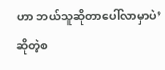ဟာ ဘယ်သူဆိုတာပေါ်လာမှာပဲ’ ဆိုတဲ့စ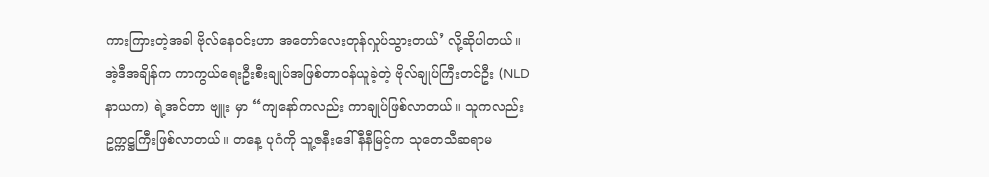ကားကြားတဲ့အခါ ဗိုလ်နေဝင်းဟာ အတော်လေးတုန်လှုပ်သွားတယ်’ လို့ဆိုပါတယ်။
အဲ့ဒီအချိန်က ကာကွယ်ရေးဦးစီးချုပ်အဖြစ်တာဝန်ယူခဲ့တဲ့ ဗိုလ်ချုပ်ကြီးတင်ဦး (NLD နာယက) ရဲ့အင်တာ ဗျူး မှာ “ကျနော်ကလည်း ကာချုပ်ဖြစ်လာတယ်။ သူကလည်း ဥက္ကဋ္ဌကြီးဖြစ်လာတယ်။ တနေ့ ပုဂံကို သူ့ဇနီးဒေါ်နီနီမြင့်က သုတေသီဆရာမ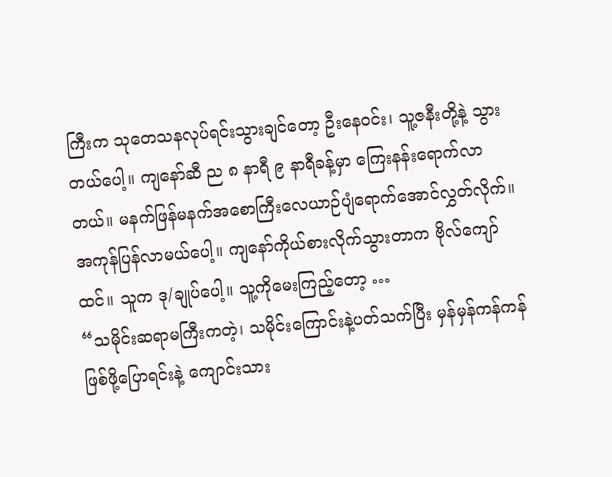ကြီးက သုတေသနလုပ်ရင်းသွားချင်တော့ ဦးနေဝင်း၊ သူ့ဇနီးတို့နဲ့ သွားတယ်ပေါ့။ ကျနော်ဆီ ည ၈ နာရီ ၉ နာရီခန့်မှာ ကြေးနန်းရောက်လာတယ်။ မနက်ဖြန်မနက်အစောကြီးလေယာဉ်ပျံရောက်အောင်လွှတ်လိုက်။ အကုန်ပြန်လာမယ်ပေါ့။ ကျနော်ကိုယ်စားလိုက်သွားတာက ဗိုလ်ကျော်ထင်။ သူက ဒု/ချုပ်ပေါ့။ သူ့ကိုမေးကြည့်တော့ …
“သမိုင်းဆရာမကြီးကတဲ့၊ သမိုင်းကြောင်းနဲ့ပတ်သက်ပြီး မှန်မှန်ကန်ကန်ဖြစ်ဖို့ပြောရင်းနဲ့ ကျောင်းသား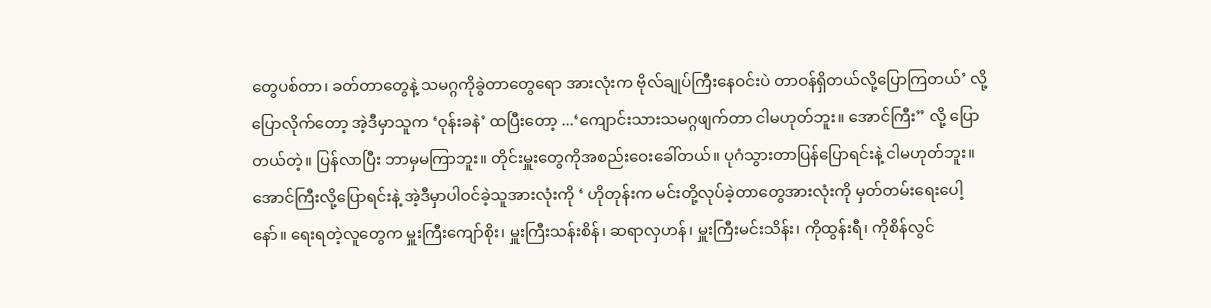တွေပစ်တာ၊ ခတ်တာတွေနဲ့ သမဂ္ဂကိုခွဲတာတွေရော အားလုံးက ဗိုလ်ချုပ်ကြီးနေဝင်းပဲ တာဝန်ရှိတယ်လို့ပြောကြတယ်’ လို့ ပြောလိုက်တော့ အဲ့ဒီမှာသူက ‘ဝုန်းခနဲ’ ထပြီးတော့ ...‘ကျောင်းသားသမဂ္ဂဖျက်တာ ငါမဟုတ်ဘူး။ အောင်ကြီး” လို့ ပြောတယ်တဲ့။ ပြန်လာပြီး ဘာမှမကြာဘူး။ တိုင်းမှူးတွေကိုအစည်းဝေးခေါ်တယ်။ ပုဂံသွားတာပြန်ပြောရင်းနဲ့ ငါမဟုတ်ဘူး။ အောင်ကြီးလို့ပြောရင်းနဲ့ အဲ့ဒီမှာပါဝင်ခဲ့သူအားလုံးကို ‘ ဟိုတုန်းက မင်းတို့လုပ်ခဲ့တာတွေအားလုံးကို မှတ်တမ်းရေးပေါ့နော်။ ရေးရတဲ့လူတွေက မှူးကြီးကျော်စိုး၊ မှူးကြီးသန်းစိန်၊ ဆရာလှဟန်၊ မှူးကြီးမင်းသိန်း၊ ကိုထွန်းရီ၊ ကိုစိန်လွင်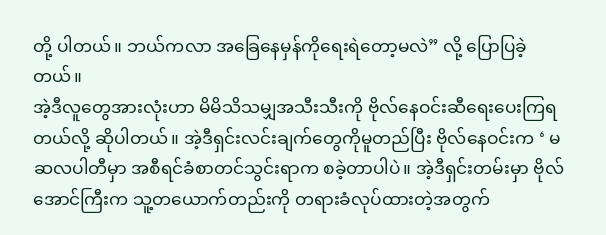တို့ ပါတယ်။ ဘယ်ကလာ အခြေနေမှန်ကိုရေးရဲတော့မလဲ” လို့ ပြောပြခဲ့တယ်။
အဲ့ဒီလူတွေအားလုံးဟာ မိမိသိသမျှအသီးသီးကို ဗိုလ်နေဝင်းဆီရေးပေးကြရတယ်လို့ ဆိုပါတယ်။ အဲ့ဒီရှင်းလင်းချက်တွေကိုမူတည်ပြီး ဗိုလ်နေဝင်းက ‘ မဆလပါတီမှာ အစီရင်ခံစာတင်သွင်းရာက စခဲ့တာပါပဲ။ အဲ့ဒီရှင်းတမ်းမှာ ဗိုလ်အောင်ကြီးက သူ့တယောက်တည်းကို တရားခံလုပ်ထားတဲ့အတွက်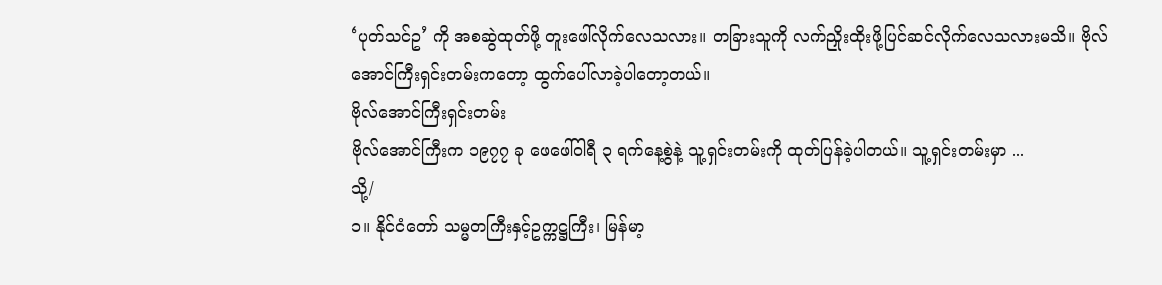‘ပုတ်သင်ဥ’ ကို အစဆွဲထုတ်ဖို့ တူးဖေါ်လိုက်လေသလား။ တခြားသူကို လက်ညှိုးထိုးဖို့ပြင်ဆင်လိုက်လေသလားမသိ။ ဗိုလ်အောင်ကြီးရှင်းတမ်းကတော့ ထွက်ပေါ်လာခဲ့ပါတော့တယ်။
ဗိုလ်အောင်ကြီးရှင်းတမ်း
ဗိုလ်အောင်ကြီးက ၁၉၇၇ ခု ဖေဖေါ်ဝါရီ ၃ ရက်နေ့စွဲနဲ့ သူ့ရှင်းတမ်းကို ထုတ်ပြန်ခဲ့ပါတယ်။ သူ့ရှင်းတမ်းမှာ ...
သို့/
၁။ နိုင်ငံတော် သမ္မတကြီးနှင့်ဥက္ကဋ္ဌကြီး၊ မြန်မာ့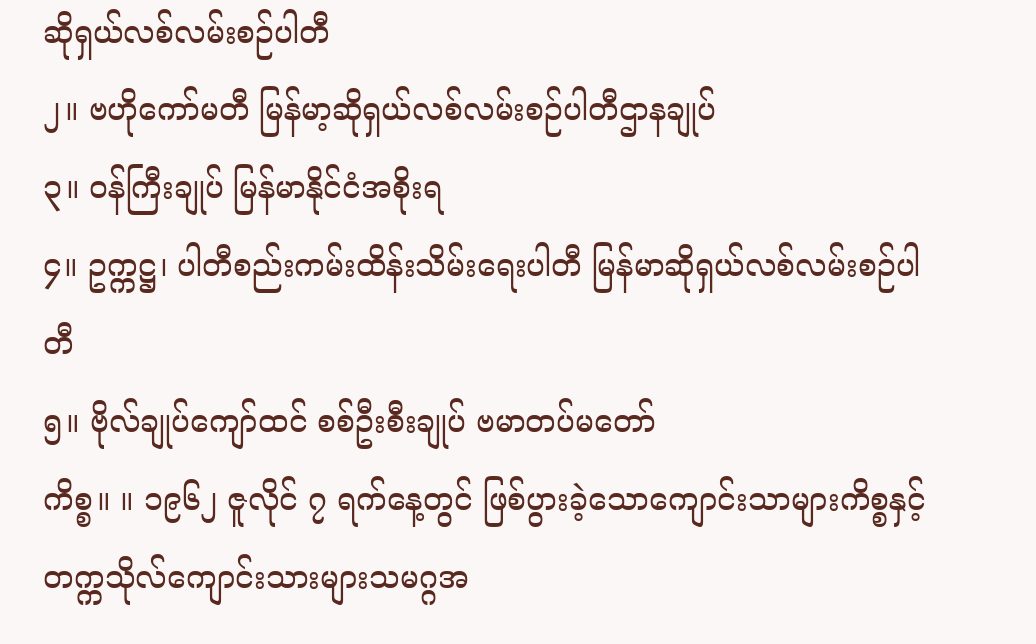ဆိုရှယ်လစ်လမ်းစဉ်ပါတီ
၂။ ဗဟိုကော်မတီ မြန်မာ့ဆိုရှယ်လစ်လမ်းစဉ်ပါတီဌာနချုပ်
၃။ ဝန်ကြီးချုပ် မြန်မာနိုင်ငံအစိုးရ
၄။ ဥက္ကဋ္ဌ၊ ပါတီစည်းကမ်းထိန်းသိမ်းရေးပါတီ မြန်မာဆိုရှယ်လစ်လမ်းစဉ်ပါတီ
၅။ ဗိုလ်ချုပ်ကျော်ထင် စစ်ဦးစီးချုပ် ဗမာတပ်မတော်
ကိစ္စ။ ။ ၁၉၆၂ ဇူလိုင် ၇ ရက်နေ့တွင် ဖြစ်ပွားခဲ့သောကျောင်းသာများကိစ္စနှင့် တက္ကသိုလ်ကျောင်းသားများသမဂ္ဂအ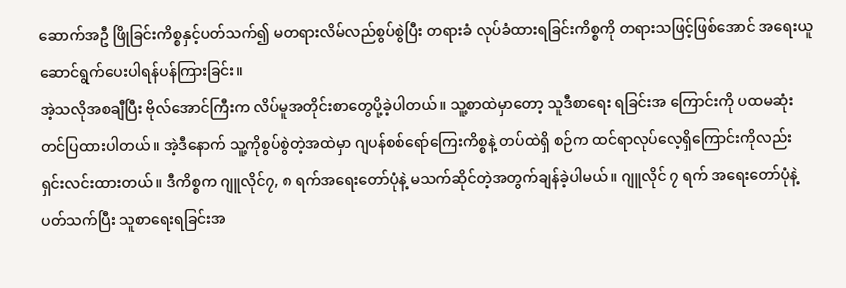ဆောက်အဦ ဖြိုခြင်းကိစ္စနှင့်ပတ်သက်၍ မတရားလိမ်လည်စွပ်စွဲပြီး တရားခံ လုပ်ခံထားရခြင်းကိစ္စကို တရားသဖြင့်ဖြစ်အောင် အရေးယူဆောင်ရွက်ပေးပါရန်ပန်ကြားခြင်း။
အဲ့သလိုအစချီပြီး ဗိုလ်အောင်ကြီးက လိပ်မူအတိုင်းစာတွေပို့ခဲ့ပါတယ်။ သူ့စာထဲမှာတော့ သူဒီစာရေး ရခြင်းအ ကြောင်းကို ပထမဆုံးတင်ပြထားပါတယ်။ အဲ့ဒီနောက် သူ့ကိုစွပ်စွဲတဲ့အထဲမှာ ဂျပန်စစ်ရော်ကြေးကိစ္စနဲ့ တပ်ထဲရှိ စဉ်က ထင်ရာလုပ်လေ့ရှိကြောင်းကိုလည်း ရှင်းလင်းထားတယ်။ ဒီကိစ္စက ဂျူလိုင်၇, ၈ ရက်အရေးတော်ပုံနဲ့ မသက်ဆိုင်တဲ့အတွက်ချန်ခဲ့ပါမယ်။ ဂျူလိုင် ၇ ရက် အရေးတော်ပုံနဲ့ပတ်သက်ပြီး သူစာရေးရခြင်းအ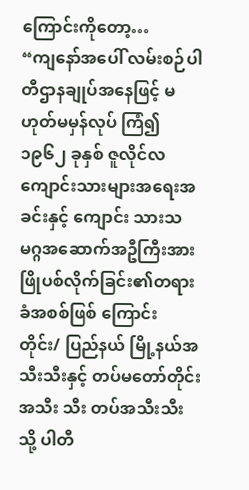ကြောင်းကိုတော့…
“ကျနော်အပေါ် လမ်းစဉ်ပါတီဌာနချုပ်အနေဖြင့် မဟုတ်မမှန်လုပ် ကြံ၍ ၁၉၆၂ ခုနှစ် ဇူလိုင်လကျောင်းသားများအရေးအခင်းနှင့် ကျောင်း သားသမဂ္ဂအဆောက်အဦကြီးအား ဖြိုပစ်လိုက်ခြင်း၏တရားခံအစစ်ဖြစ် ကြောင်း တိုင်း/ ပြည်နယ် မြို့နယ်အသီးသီးနှင့် တပ်မတော်တိုင်းအသီး သီး တပ်အသီးသီးသို့ ပါတီ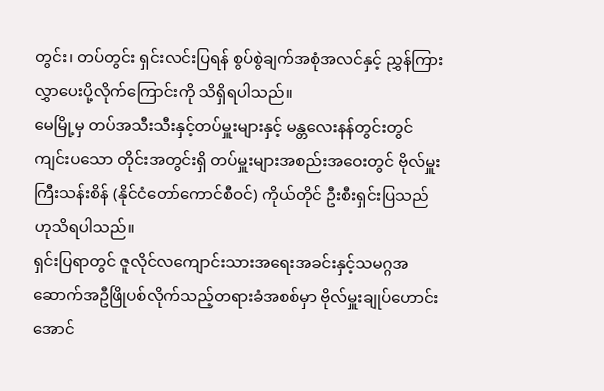တွင်း၊ တပ်တွင်း ရှင်းလင်းပြရန် စွပ်စွဲချက်အစုံအလင်နှင့် ညွှန်ကြားလွှာပေးပို့လိုက်ကြောင်းကို သိရှိရပါသည်။
မေမြို့မှ တပ်အသီးသီးနှင့်တပ်မှူးများနှင့် မန္တလေးနန်တွင်းတွင် ကျင်းပသော တိုင်းအတွင်းရှိ တပ်မှူးများအစည်းအဝေးတွင် ဗိုလ်မှူးကြီးသန်းစိန် (နိုင်ငံတော်ကောင်စီဝင်) ကိုယ်တိုင် ဦးစီးရှင်းပြသည်ဟုသိရပါသည်။
ရှင်းပြရာတွင် ဇူလိုင်လကျောင်းသားအရေးအခင်းနှင့်သမဂ္ဂအဆောက်အဦဖြိုပစ်လိုက်သည့်တရားခံအစစ်မှာ ဗိုလ်မှူးချုပ်ဟောင်း အောင်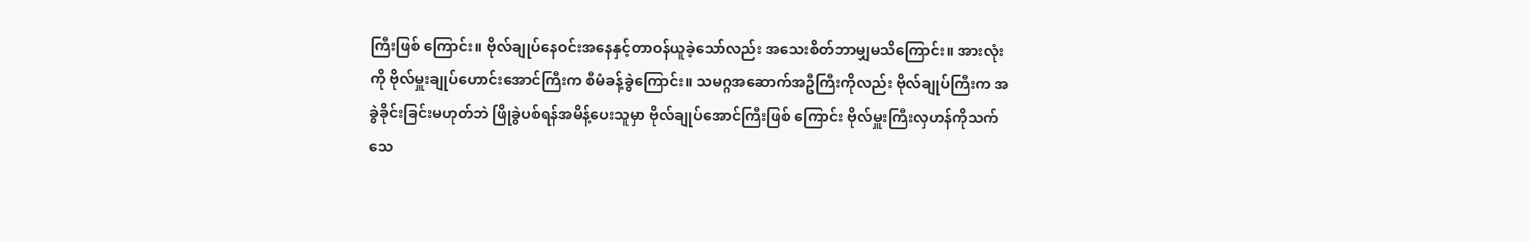ကြီးဖြစ် ကြောင်း။ ဗိုလ်ချုပ်နေဝင်းအနေနှင့်တာဝန်ယူခဲ့သော်လည်း အသေးစိတ်ဘာမျှမသိကြောင်း။ အားလုံးကို ဗိုလ်မှူးချုပ်ဟောင်းအောင်ကြီးက စီမံခန့်ခွဲကြောင်း။ သမဂ္ဂအဆောက်အဦကြီးကိုလည်း ဗိုလ်ချုပ်ကြီးက အခွဲခိုင်းခြင်းမဟုတ်ဘဲ ဖြိုခွဲပစ်ရန်အမိန့်ပေးသူမှာ ဗိုလ်ချုပ်အောင်ကြီးဖြစ် ကြောင်း ဗိုလ်မှူးကြီးလှဟန်ကိုသက်သေ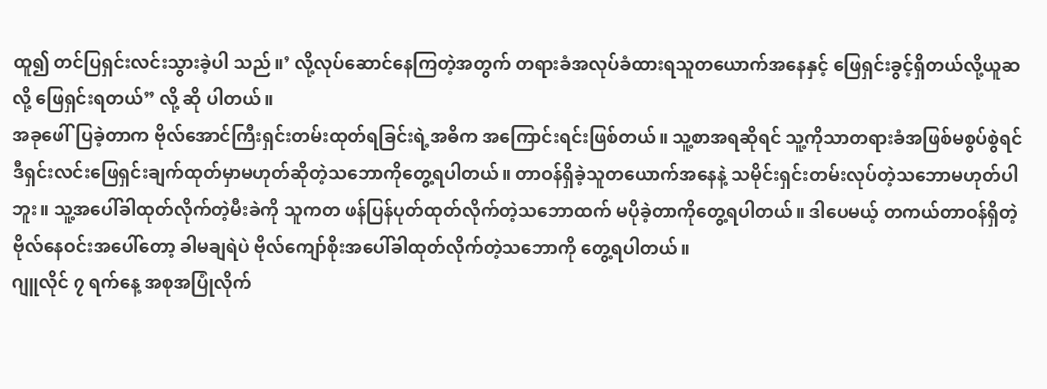ထူ၍ တင်ပြရှင်းလင်းသွားခဲ့ပါ သည်။’ လို့လုပ်ဆောင်နေကြတဲ့အတွက် တရားခံအလုပ်ခံထားရသူတယောက်အနေနှင့် ဖြေရှင်းခွင့်ရှိတယ်လို့ယူဆလို့ ဖြေရှင်းရတယ်” လို့ ဆို ပါတယ်။
အခုဖေါ်ပြခဲ့တာက ဗိုလ်အောင်ကြီးရှင်းတမ်းထုတ်ရခြင်းရဲ့အဓိက အကြောင်းရင်းဖြစ်တယ်။ သူ့စာအရဆိုရင် သူ့ကိုသာတရားခံအဖြစ်မစွပ်စွဲရင် ဒီရှင်းလင်းဖြေရှင်းချက်ထုတ်မှာမဟုတ်ဆိုတဲ့သဘောကိုတွေ့ရပါတယ်။ တာဝန်ရှိခဲ့သူတယောက်အနေနဲ့ သမိုင်းရှင်းတမ်းလုပ်တဲ့သဘောမဟုတ်ပါဘူး။ သူ့အပေါ်ခါထုတ်လိုက်တဲ့မီးခဲကို သူကတ ဖန်ပြန်ပုတ်ထုတ်လိုက်တဲ့သဘောထက် မပိုခဲ့တာကိုတွေ့ရပါတယ်။ ဒါပေမယ့် တကယ်တာဝန်ရှိတဲ့ ဗိုလ်နေဝင်းအပေါ်တော့ ခါမချရဲပဲ ဗိုလ်ကျော်စိုးအပေါ်ခါထုတ်လိုက်တဲ့သဘောကို တွေ့ရပါတယ်။
ဂျူလိုင် ၇ ရက်နေ့ အစုအပြုံလိုက်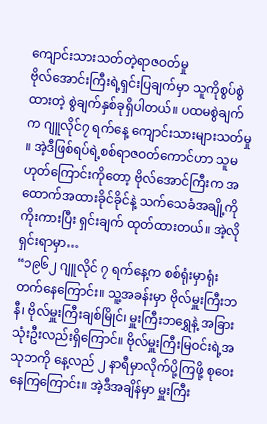ကျောင်းသားသတ်တဲ့ရာဇဝတ်မှု
ဗိုလ်အောင်းကြီးရဲ့ရှင်းပြချက်မှာ သူကိုစွပ်စွဲထားတဲ့ စွဲချက်နှစ်ခုရှိပါတယ်။ ပထမစွဲချက်က ဂျူလိုင်၇ ရက်နေ့ ကျောင်းသားများသတ်မှု ။ အဲ့ဒီဖြစ်ရပ်ရဲ့စစ်ရာဇဝတ်ကောင်ဟာ သူမဟုတ်ကြောင်းကိုတော့ ဗိုလ်အောင်ကြီးက အထောက်အထားခိုင်ခိုင်နဲ့ သက်သေခံအချို့ကိုကိုးကားပြီး ရှင်းချက် ထုတ်ထားတယ်။ အဲ့လိုရှင်းရာမှာ…
“၁၉၆၂ ဂျူလိုင် ၇ ရက်နေ့က စစ်ရုံးမှာရုံးတက်နေကြောင်း။ သူ့အခန်းမှာ ဗိုလ်မှူးကြီးဘနီ၊ ဗိုလ်မှူးကြီးချစ်မြိုင်၊ မှူးကြီးဘရွှေနဲ့ အခြားသုံးဦးလည်းရှိကြောင်။ ဗိုလ်မှူးကြီးမြဝင်းရဲ့အသုဘကို နေ့လည် ၂ နာရီမှာလိုက်ပို့ကြဖို့ စုဝေးနေကြကြောင်း။ အဲ့ဒီအချိန်မှာ မှူးကြီး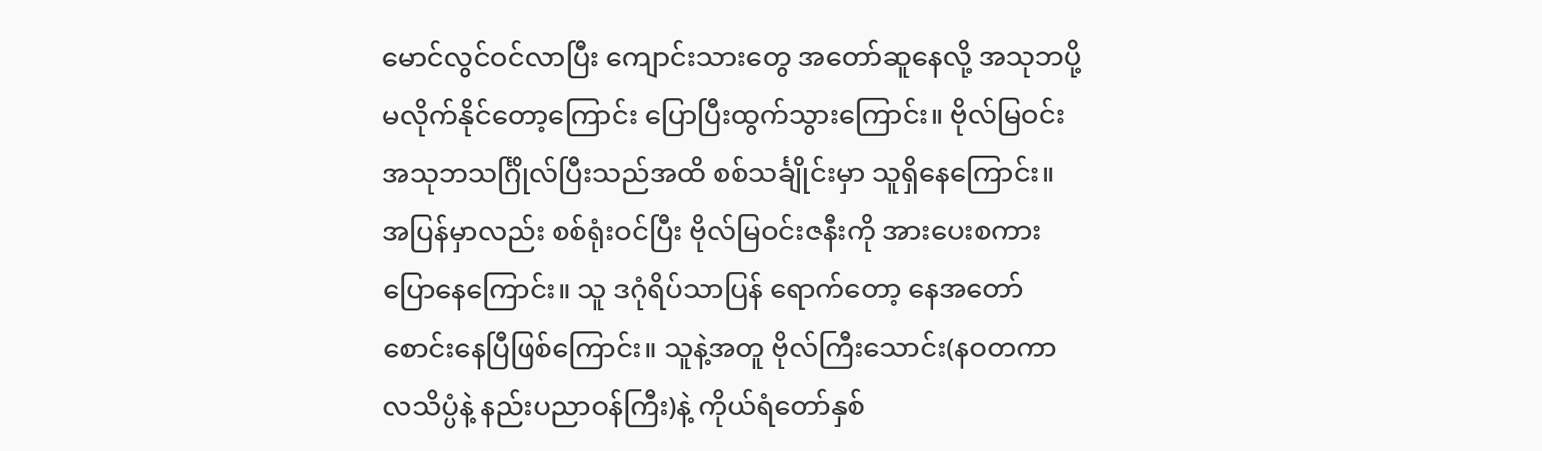မောင်လွင်ဝင်လာပြီး ကျောင်းသားတွေ အတော်ဆူနေလို့ အသုဘပို့ မလိုက်နိုင်တော့ကြောင်း ပြောပြီးထွက်သွားကြောင်း။ ဗိုလ်မြဝင်းအသုဘသင်္ဂြိုလ်ပြီးသည်အထိ စစ်သင်္ချိုင်းမှာ သူရှိနေကြောင်း။ အပြန်မှာလည်း စစ်ရုံးဝင်ပြီး ဗိုလ်မြဝင်းဇနီးကို အားပေးစကားပြောနေကြောင်း။ သူ ဒဂုံရိပ်သာပြန် ရောက်တော့ နေအတော်စောင်းနေပြီဖြစ်ကြောင်း။ သူနဲ့အတူ ဗိုလ်ကြီးသောင်း(နဝတကာလသိပ္ပံနဲ့ နည်းပညာဝန်ကြီး)နဲ့ ကိုယ်ရံတော်နှစ်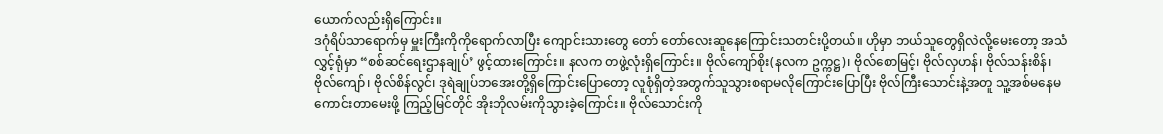ယောက်လည်းရှိကြောင်း။
ဒဂုံရိပ်သာရောက်မှ မှူးကြီးကိုကိုရောက်လာပြီး ကျောင်းသားတွေ တော် တော်လေးဆူနေကြောင်းသတင်းပို့တယ်။ ဟိုမှာ ဘယ်သူတွေရှိလဲလို့မေးတော့ အသံလွှင့်ရုံမှာ “စစ်ဆင်ရေးဌာနချုပ်’ ဖွင့်ထားကြောင်း။ နလက တဖွဲ့လုံးရှိကြောင်း။ ဗိုလ်ကျော်စိုး(နလက ဥက္ကဋ္ဌ)၊ ဗိုလ်စောမြင့်၊ ဗိုလ်လှဟန်၊ ဗိုလ်သန်းစိန်၊ ဗိုလ်ကျော်၊ ဗိုလ်စိန်လွင်၊ ဒုရဲချုပ်ဘအေးတို့ရှိကြောင်းပြောတော့ လူစုံရှိတဲ့အတွက်သူသွားစရာမလိုကြောင်းပြောပြီး ဗိုလ်ကြီးသောင်းနဲ့အတူ သူ့အစ်မနေမကောင်းတာမေးဖို့ ကြည့်မြင်တိုင် အိုးဘိုလမ်းကိုသွားခဲ့ကြောင်း။ ဗိုလ်သောင်းကို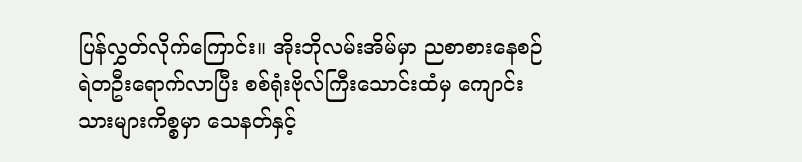ပြန်လွှတ်လိုက်ကြောင်း။ အိုးဘိုလမ်းအိမ်မှာ ညစာစားနေစဉ် ရဲတဦးရောက်လာပြီး စစ်ရုံးဗိုလ်ကြီးသောင်းထံမှ ကျောင်းသားများကိစ္စမှာ သေနတ်နှင့်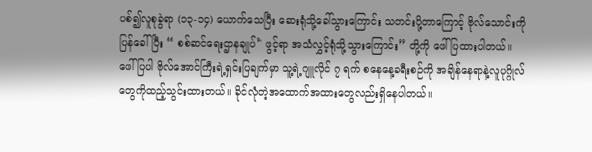ပစ်၍လူစုခွဲရာ (၁၃-၁၄) ယောက်သေပြီး ဆေးရုံသို့ခေါ်သွားကြောင်း သတင်းပို့တာကြောင့် ဗိုလ်သောင်းကိုပြန်ခေါ်ပြီး “ စစ်ဆင်ရေးဌာနချုပ်’' ဖွင့်ရာ အသံလွှင့်ရုံသို့သွားကြောင်း” တို့ကို ဖေါ်ပြထားပါတယ်။
ဖေါ်ပြပါ ဗိုလ်အောင်ကြီးရဲ့ရှင်းပြချက်မှာ သူ့ရဲ့ဂျူလိုင် ၇ ရက် စနေနေ့ခရီးစဉ်ကို အချိန်နေရာနဲ့လူပုဂ္ဂိုလ်တွေကိုထည့်သွင်းထားတယ်။ ခိုင်လုံတဲ့အထောက်အထားတွေလည်းရှိနေပါတယ်။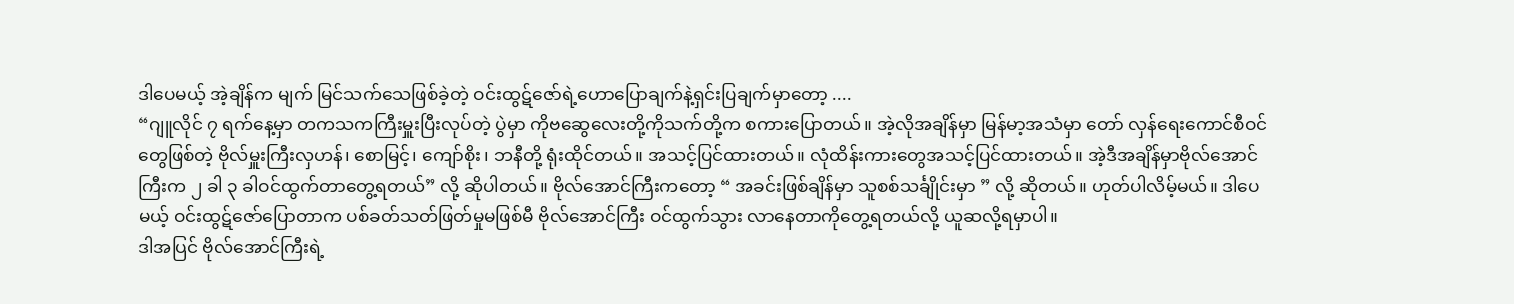ဒါပေမယ့် အဲ့ချိန်က မျက် မြင်သက်သေဖြစ်ခဲ့တဲ့ ဝင်းထွဋ်ဇော်ရဲ့ဟောပြောချက်နဲ့ရှင်းပြချက်မှာတော့ ....
“ဂျူလိုင် ၇ ရက်နေ့မှာ တကသကကြီးမှူးပြီးလုပ်တဲ့ ပွဲမှာ ကိုဗဆွေလေးတို့ကိုသက်တို့က စကားပြောတယ်။ အဲ့လိုအချိန်မှာ မြန်မာ့အသံမှာ တော် လှန်ရေးကောင်စီဝင်တွေဖြစ်တဲ့ ဗိုလ်မှူးကြီးလှဟန်၊ စောမြင့်၊ ကျော်စိုး၊ ဘနီတို့ ရုံးထိုင်တယ်။ အသင့်ပြင်ထားတယ်။ လုံထိန်းကားတွေအသင့်ပြင်ထားတယ်။ အဲ့ဒီအချိန်မှာဗိုလ်အောင်ကြီးက ၂ ခါ ၃ ခါဝင်ထွက်တာတွေ့ရတယ်” လို့ ဆိုပါတယ်။ ဗိုလ်အောင်ကြီးကတော့ “ အခင်းဖြစ်ချိန်မှာ သူစစ်သင်္ချိုင်းမှာ ” လို့ ဆိုတယ်။ ဟုတ်ပါလိမ့်မယ်။ ဒါပေမယ့် ဝင်းထွဋ်ဇော်ပြောတာက ပစ်ခတ်သတ်ဖြတ်မှုမဖြစ်မီ ဗိုလ်အောင်ကြီး ဝင်ထွက်သွား လာနေတာကိုတွေ့ရတယ်လို့ ယူဆလို့ရမှာပါ။
ဒါအပြင် ဗိုလ်အောင်ကြီးရဲ့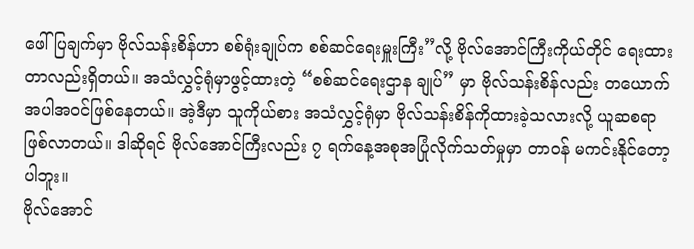ဖေါ်ပြချက်မှာ ဗိုလ်သန်းစိန်ဟာ စစ်ရုံးချုပ်က စစ်ဆင်ရေးမှူးကြီး”လို့ ဗိုလ်အောင်ကြီးကိုယ်တိုင် ရေးထားတာလည်းရှိတယ်။ အသံလွှင့်ရုံမှာဖွင့်ထားတဲ့ “စစ်ဆင်ရေးဌာန ချုပ်” မှာ ဗိုလ်သန်းစိန်လည်း တယောက်အပါအဝင်ဖြစ်နေတယ်။ အဲ့ဒီမှာ သူကိုယ်စား အသံလွှင့်ရုံမှာ ဗိုလ်သန်းစိန်ကိုထားခဲ့သလားလို့ ယူဆစရာဖြစ်လာတယ်။ ဒါဆိုရင် ဗိုလ်အောင်ကြီးလည်း ၇ ရက်နေ့အစုအပြုံလိုက်သတ်မှုမှာ တာဝန် မကင်းနိုင်တော့ပါဘူး။
ဗိုလ်အောင်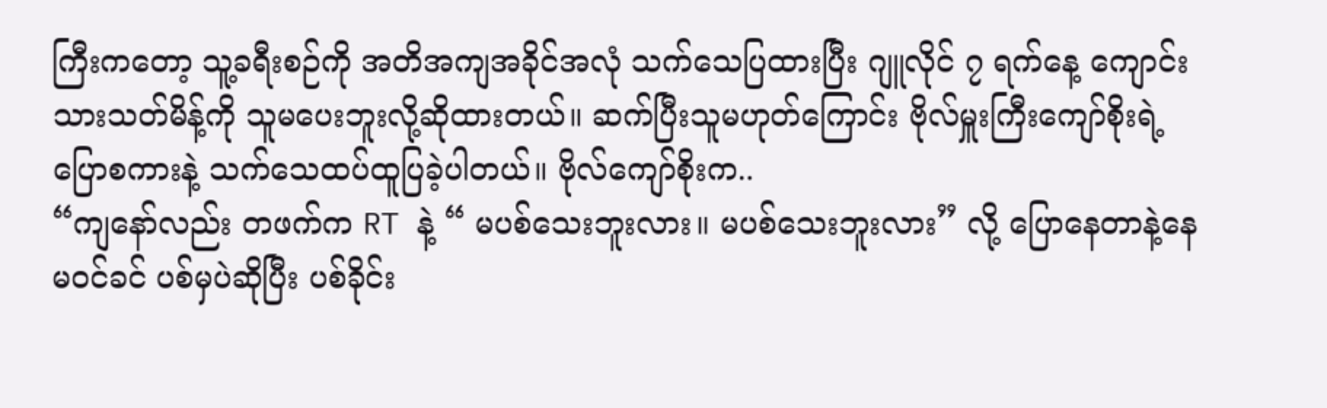ကြီးကတော့ သူ့ခရီးစဉ်ကို အတိအကျအခိုင်အလုံ သက်သေပြထားပြီး ဂျူလိုင် ၇ ရက်နေ့ ကျောင်းသားသတ်မိန့်ကို သူမပေးဘူးလို့ဆိုထားတယ်။ ဆက်ပြီးသူမဟုတ်ကြောင်း ဗိုလ်မှူးကြီးကျော်စိုးရဲ့ပြောစကားနဲ့ သက်သေထပ်ထူပြခဲ့ပါတယ်။ ဗိုလ်ကျော်စိုးက..
“ကျနော်လည်း တဖက်က RT နဲ့ “ မပစ်သေးဘူးလား။ မပစ်သေးဘူးလား” လို့ ပြောနေတာနဲ့နေမဝင်ခင် ပစ်မှပဲဆိုပြီး ပစ်ခိုင်း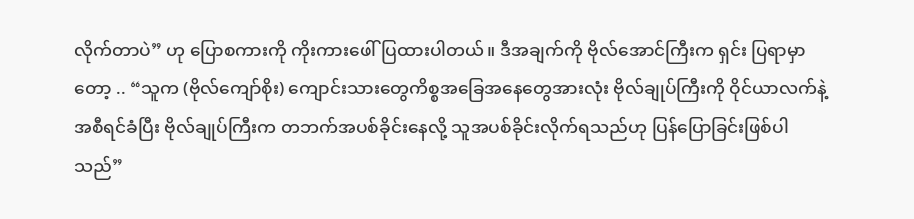လိုက်တာပဲ” ဟု ပြောစကားကို ကိုးကားဖေါ်ပြထားပါတယ်။ ဒီအချက်ကို ဗိုလ်အောင်ကြီးက ရှင်း ပြရာမှာတော့ .. “သူက (ဗိုလ်ကျော်စိုး) ကျောင်းသားတွေကိစ္စအခြေအနေတွေအားလုံး ဗိုလ်ချုပ်ကြီးကို ဝိုင်ယာလက်နဲ့အစီရင်ခံပြီး ဗိုလ်ချုပ်ကြီးက တဘက်အပစ်ခိုင်းနေလို့ သူအပစ်ခိုင်းလိုက်ရသည်ဟု ပြန်ပြောခြင်းဖြစ်ပါသည်”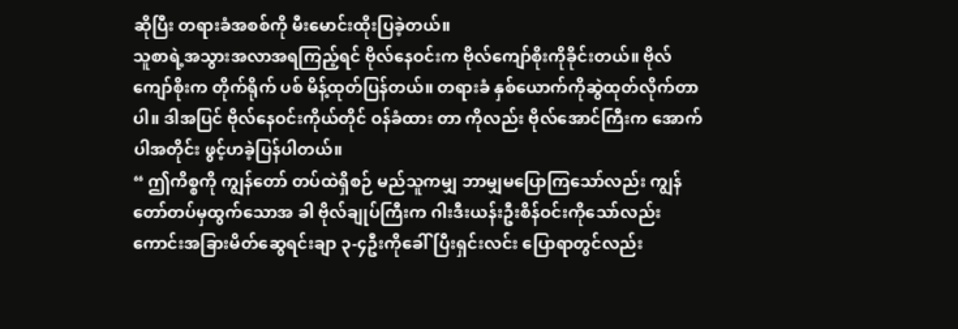ဆိုပြီး တရားခံအစစ်ကို မီးမောင်းထိုးပြခဲ့တယ်။
သူစာရဲ့အသွားအလာအရကြည့်ရင် ဗိုလ်နေဝင်းက ဗိုလ်ကျော်စိုးကိုခိုင်းတယ်။ ဗိုလ်ကျော်စိုးက တိုက်ရိုက် ပစ် မိန့်ထုတ်ပြန်တယ်။ တရားခံ နှစ်ယောက်ကိုဆွဲထုတ်လိုက်တာပါ။ ဒါအပြင် ဗိုလ်နေဝင်းကိုယ်တိုင် ဝန်ခံထား တာ ကိုလည်း ဗိုလ်အောင်ကြီးက အောက်ပါအတိုင်း ဖွင့်ဟခဲ့ပြန်ပါတယ်။
“ ဤကိစ္စကို ကျွန်တော် တပ်ထဲရှိစဉ် မည်သူကမျှ ဘာမျှမပြောကြသော်လည်း ကျွန်တော်တပ်မှထွက်သောအ ခါ ဗိုလ်ချုပ်ကြီးက ဂါးဒီးယန်းဦးစိန်ဝင်းကိုသော်လည်းကောင်းအခြားမိတ်ဆွေရင်းချာ ၃-၄ဦးကိုခေါ်ပြီးရှင်းလင်း ပြောရာတွင်လည်း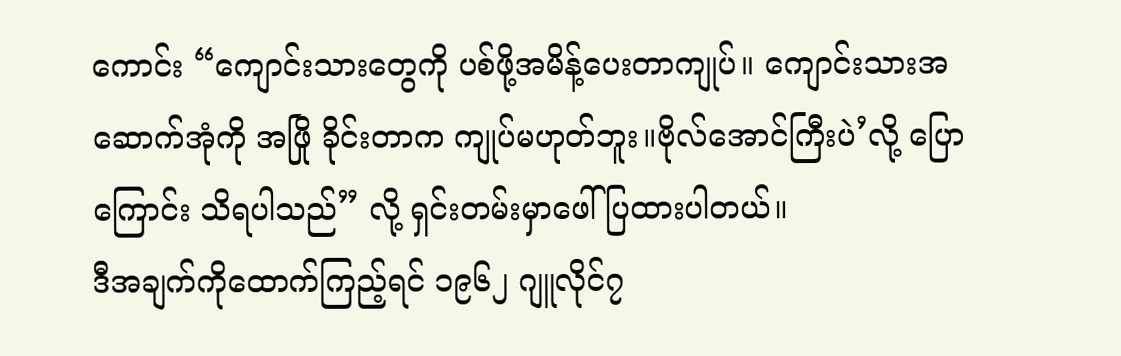ကောင်း “ကျောင်းသားတွေကို ပစ်ဖို့အမိန့်ပေးတာကျုပ်။ ကျောင်းသားအဆောက်အုံကို အဖြို ခိုင်းတာက ကျုပ်မဟုတ်ဘူး။ဗိုလ်အောင်ကြီးပဲ’လို့ ပြောကြောင်း သိရပါသည်” လို့ ရှင်းတမ်းမှာဖေါ်ပြထားပါတယ်။
ဒီအချက်ကိုထောက်ကြည့်ရင် ၁၉၆၂ ဂျူလိုင်၇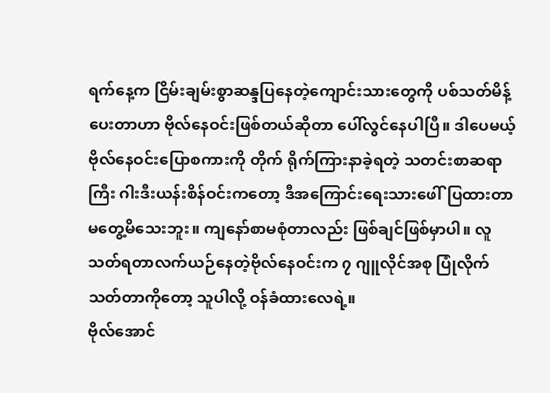ရက်နေ့က ငြိမ်းချမ်းစွာဆန္ဒပြနေတဲ့ကျောင်းသားတွေကို ပစ်သတ်မိန့်ပေးတာဟာ ဗိုလ်နေဝင်းဖြစ်တယ်ဆိုတာ ပေါ်လွင်နေပါပြီ။ ဒါပေမယ့် ဗိုလ်နေဝင်းပြောစကားကို တိုက် ရိုက်ကြားနာခဲ့ရတဲ့ သတင်းစာဆရာကြီး ဂါးဒီးယန်းစိန်ဝင်းကတော့ ဒီအကြောင်းရေးသားဖေါ်ပြထားတာ မတွေ့မိသေးဘူး။ ကျနော်စာမစုံတာလည်း ဖြစ်ချင်ဖြစ်မှာပါ။ လူသတ်ရတာလက်ယဉ်နေတဲ့ဗိုလ်နေဝင်းက ၇ ဂျူလိုင်အစု ပြုံလိုက်သတ်တာကိုတော့ သူပါလို့ ဝန်ခံထားလေရဲ့။
ဗိုလ်အောင်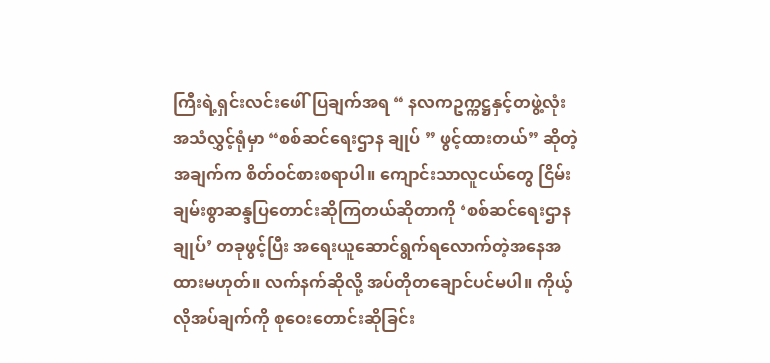ကြီးရဲ့ရှင်းလင်းဖေါ်ပြချက်အရ “ နလကဥက္ကဋ္ဌနှင့်တဖွဲ့လုံး အသံလွှင့်ရုံမှာ “စစ်ဆင်ရေးဌာန ချုပ် ” ဖွင့်ထားတယ်” ဆိုတဲ့အချက်က စိတ်ဝင်စားစရာပါ။ ကျောင်းသာလူငယ်တွေ ငြိမ်းချမ်းစွာဆန္ဒပြတောင်းဆိုကြတယ်ဆိုတာကို ‘စစ်ဆင်ရေးဌာနချုပ်’ တခုဖွင့်ပြီး အရေးယူဆောင်ရွက်ရလောက်တဲ့အနေအထားမဟုတ်။ လက်နက်ဆိုလို့ အပ်တိုတချောင်ပင်မပါ။ ကိုယ့်လိုအပ်ချက်ကို စုဝေးတောင်းဆိုခြင်း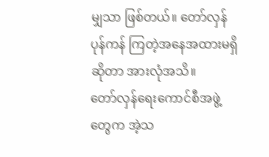မျှသာ ဖြစ်တယ်။ တော်လှန်ပုန်ကန် ကြတဲ့အနေအထားမရှိဆိုတာ အားလုံအသိ။
တော်လှန်ရေးကောင်စီအဖွဲ့တွေက အဲ့သ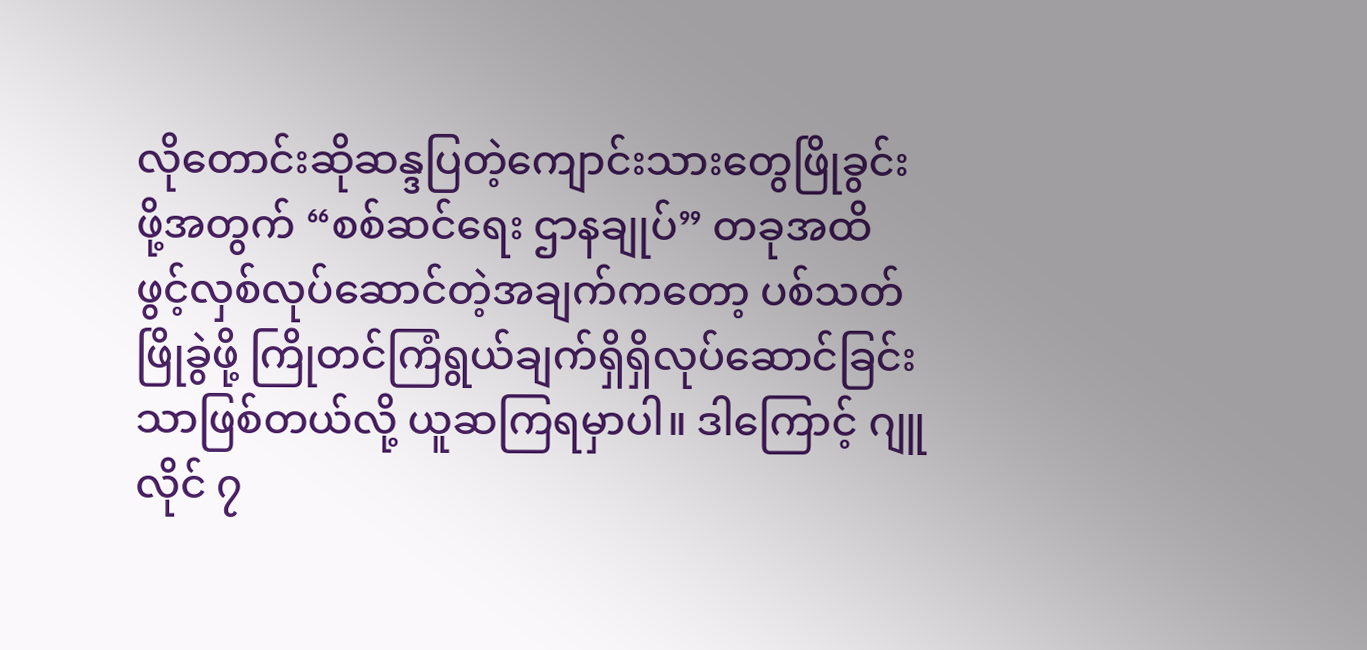လိုတောင်းဆိုဆန္ဒပြတဲ့ကျောင်းသားတွေဖြိုခွင်းဖို့အတွက် “စစ်ဆင်ရေး ဌာနချုပ်” တခုအထိ ဖွင့်လှစ်လုပ်ဆောင်တဲ့အချက်ကတော့ ပစ်သတ်ဖြိုခွဲဖို့ ကြိုတင်ကြံရွယ်ချက်ရှိရှိလုပ်ဆောင်ခြင်းသာဖြစ်တယ်လို့ ယူဆကြရမှာပါ။ ဒါကြောင့် ဂျူလိုင် ၇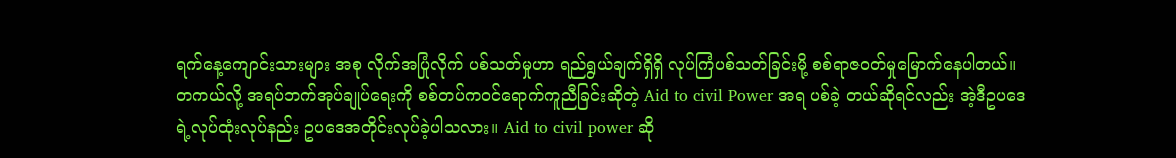ရက်နေ့ကျောင်းသားများ အစု လိုက်အပြုံလိုက် ပစ်သတ်မှုဟာ ရည်ရွယ်ချက်ရှိရှိ လုပ်ကြံပစ်သတ်ခြင်းမို့ စစ်ရာဇဝတ်မှုမြောက်နေပါတယ်။
တကယ်လို့ အရပ်ဘက်အုပ်ချုပ်ရေးကို စစ်တပ်ကဝင်ရောက်ကူညီခြင်းဆိုတဲ့ Aid to civil Power အရ ပစ်ခဲ့ တယ်ဆိုရင်လည်း အဲ့ဒီဥပဒေရဲ့လုပ်ထုံးလုပ်နည်း ဥပဒေအတိုင်းလုပ်ခဲ့ပါသလား။ Aid to civil power ဆို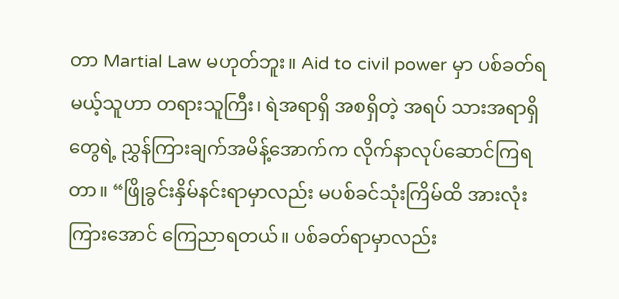တာ Martial Law မဟုတ်ဘူး။ Aid to civil power မှာ ပစ်ခတ်ရမယ့်သူဟာ တရားသူကြီး၊ ရဲအရာရှိ အစရှိတဲ့ အရပ် သားအရာရှိတွေရဲ့ ညွှန်ကြားချက်အမိန့်အောက်က လိုက်နာလုပ်ဆောင်ကြရတာ။ “ဖြိုခွင်းနှိမ်နင်းရာမှာလည်း မပစ်ခင်သုံးကြိမ်ထိ အားလုံးကြားအောင် ကြေညာရတယ်။ ပစ်ခတ်ရာမှာလည်း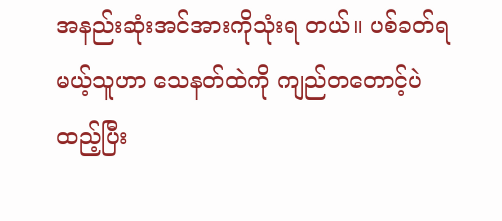အနည်းဆုံးအင်အားကိုသုံးရ တယ်။ ပစ်ခတ်ရမယ့်သူဟာ သေနတ်ထဲကို ကျည်တတောင့်ပဲထည့်ပြီး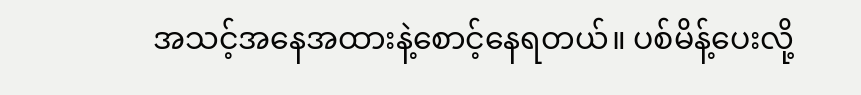အသင့်အနေအထားနဲ့စောင့်နေရတယ်။ ပစ်မိန့်ပေးလို့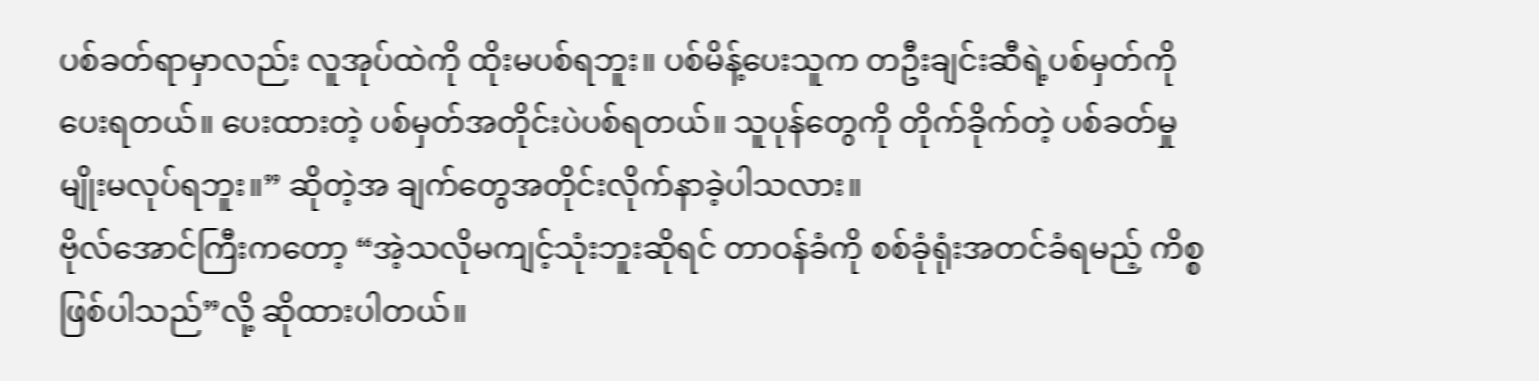ပစ်ခတ်ရာမှာလည်း လူအုပ်ထဲကို ထိုးမပစ်ရဘူး။ ပစ်မိန့်ပေးသူက တဦးချင်းဆီရဲ့ပစ်မှတ်ကိုပေးရတယ်။ ပေးထားတဲ့ ပစ်မှတ်အတိုင်းပဲပစ်ရတယ်။ သူပုန်တွေကို တိုက်ခိုက်တဲ့ ပစ်ခတ်မှုမျိုးမလုပ်ရဘူး။” ဆိုတဲ့အ ချက်တွေအတိုင်းလိုက်နာခဲ့ပါသလား။
ဗိုလ်အောင်ကြီးကတော့ “အဲ့သလိုမကျင့်သုံးဘူးဆိုရင် တာဝန်ခံကို စစ်ခုံရုံးအတင်ခံရမည့် ကိစ္စဖြစ်ပါသည်”လို့ ဆိုထားပါတယ်။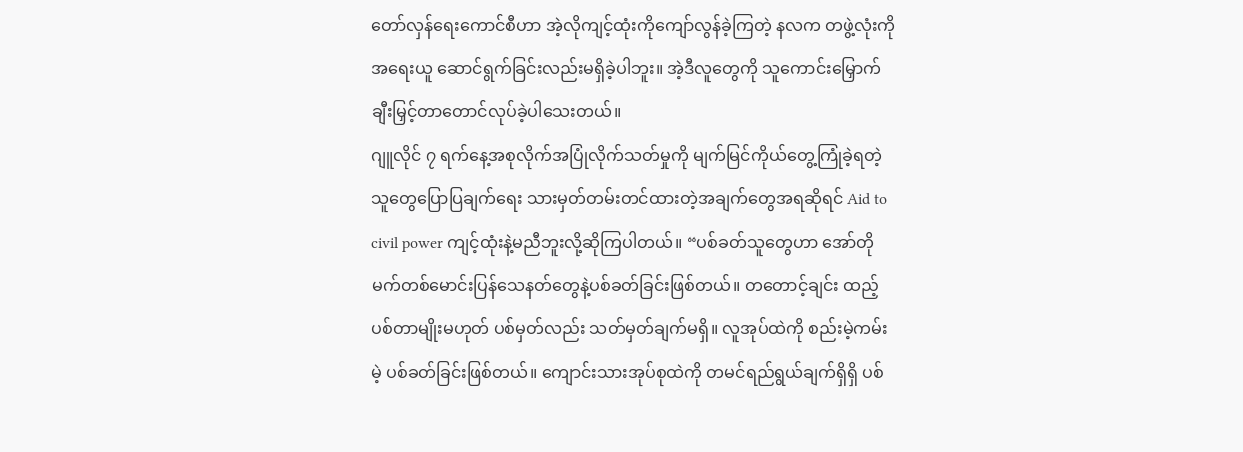တော်လှန်ရေးကောင်စီဟာ အဲ့လိုကျင့်ထုံးကိုကျော်လွန်ခဲ့ကြတဲ့ နလက တဖွဲ့လုံးကို အရေးယူ ဆောင်ရွက်ခြင်းလည်းမရှိခဲ့ပါဘူး။ အဲ့ဒီလူတွေကို သူကောင်းမြှောက်ချီးမြှင့်တာတောင်လုပ်ခဲ့ပါသေးတယ်။
ဂျူလိုင် ၇ ရက်နေ့အစုလိုက်အပြုံလိုက်သတ်မှုကို မျက်မြင်ကိုယ်တွေ့ကြုံခဲ့ရတဲ့သူတွေပြောပြချက်ရေး သားမှတ်တမ်းတင်ထားတဲ့အချက်တွေအရဆိုရင် Aid to civil power ကျင့်ထုံးနဲ့မညီဘူးလို့ဆိုကြပါတယ်။ “ပစ်ခတ်သူတွေဟာ အော်တိုမက်တစ်မောင်းပြန်သေနတ်တွေနဲ့ပစ်ခတ်ခြင်းဖြစ်တယ်။ တတောင့်ချင်း ထည့်ပစ်တာမျိုးမဟုတ် ပစ်မှတ်လည်း သတ်မှတ်ချက်မရှိ။ လူအုပ်ထဲကို စည်းမဲ့ကမ်းမဲ့ ပစ်ခတ်ခြင်းဖြစ်တယ်။ ကျောင်းသားအုပ်စုထဲကို တမင်ရည်ရွယ်ချက်ရှိရှိ ပစ်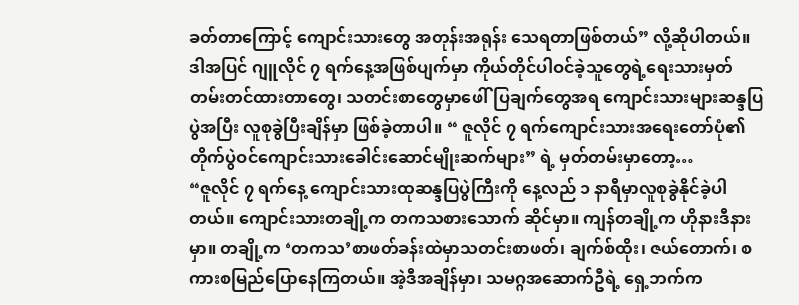ခတ်တာကြောင့် ကျောင်းသားတွေ အတုန်းအရုန်း သေရတာဖြစ်တယ်” လို့ဆိုပါတယ်။
ဒါအပြင် ဂျူလိုင် ၇ ရက်နေ့အဖြစ်ပျက်မှာ ကိုယ်တိုင်ပါဝင်ခဲ့သူတွေရဲ့ရေးသားမှတ်တမ်းတင်ထားတာတွေ၊ သတင်းစာတွေမှာဖေါ်ပြချက်တွေအရ ကျောင်းသားများဆန္ဒပြပွဲအပြီး လူစုခွဲပြီးချိန်မှာ ဖြစ်ခဲ့တာပါ။ “ ဇူလိုင် ၇ ရက်ကျောင်းသားအရေးတော်ပုံ၏ တိုက်ပွဲဝင်ကျောင်းသားခေါင်းဆောင်မျိုးဆက်များ” ရဲ့ မှတ်တမ်းမှာတော့…
“ဇူလိုင် ၇ ရက်နေ့ ကျောင်းသားထုဆန္ဒပြပွဲကြီးကို နေ့လည် ၁ နာရီမှာလူစုခွဲနိုင်ခဲ့ပါတယ်။ ကျောင်းသားတချို့က တကသစားသောက် ဆိုင်မှာ။ ကျန်တချို့က ဟိုနားဒီနားမှာ။ တချို့က ‘တကသ’စာဖတ်ခန်းထဲမှာသတင်းစာဖတ်၊ ချက်စ်ထိုး၊ ဇယ်တောက်၊ စကားစမြည်ပြောနေကြတယ်။ အဲ့ဒီအချိန်မှာ၊ သမဂ္ဂအဆောက်ဦရဲ့ ရှေ့ဘက်က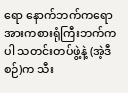ရော နောက်ဘက်ကရော အားကစားရုံကြီးဘက်ကပါ သတင်းတပ်ဖွဲ့နဲ့ (အဲ့ဒီစဉ်)က သီး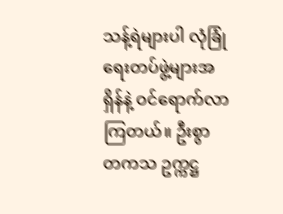သန့်ရဲများပါ လုံခြုံ ရေးတပ်ဖွဲ့များအရှိန်နဲ့ ဝင်ရောက်လာကြတယ်။ ဦးစွာ တကသ ဥက္ကဋ္ဌ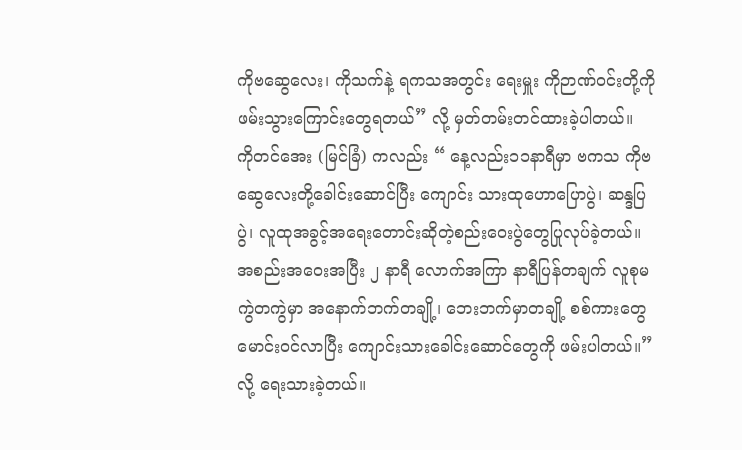ကိုဗဆွေလေး၊ ကိုသက်နဲ့ ရကသအတွင်း ရေးမှူး ကိုဉာဏ်ဝင်းတို့ကို ဖမ်းသွားကြောင်းတွေရတယ်” လို့ မှတ်တမ်းတင်ထားခဲ့ပါတယ်။
ကိုတင်အေး (မြင်ခြံ) ကလည်း “ နေ့လည်း၁၁နာရီမှာ ဗကသ ကိုဗဆွေလေးတို့ခေါင်းဆောင်ပြီး ကျောင်း သားထုဟောပြောပွဲ၊ ဆန္ဒပြပွဲ၊ လူထုအခွင့်အရေးတောင်းဆိုတဲ့စည်းဝေးပွဲတွေပြုလုပ်ခဲ့တယ်။ အစည်းအဝေးအပြီး ၂ နာရီ လောက်အကြာ နာရီပြန်တချက် လူစုမကွဲတကွဲမှာ အနောက်ဘက်တချို့၊ ဘေးဘက်မှာတချို့ စစ်ကားတွေမောင်းဝင်လာပြီး ကျောင်းသားခေါင်းဆောင်တွေကို ဖမ်းပါတယ်။” လို့ ရေးသားခဲ့တယ်။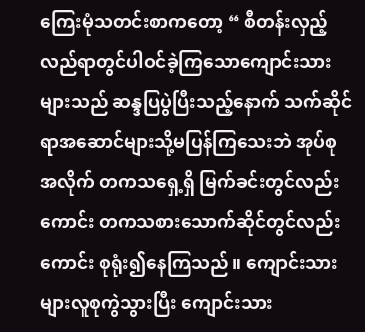ကြေးမုံသတင်းစာကတော့ “ စီတန်းလှည့်လည်ရာတွင်ပါဝင်ခဲ့ကြသောကျောင်းသားများသည် ဆန္ဒပြပွဲပြီးသည့်နောက် သက်ဆိုင်ရာအဆောင်များသို့မပြန်ကြသေးဘဲ အုပ်စုအလိုက် တကသရှေ့ရှိ မြက်ခင်းတွင်လည်း ကောင်း တကသစားသောက်ဆိုင်တွင်လည်းကောင်း စုရုံး၍နေကြသည်။ ကျောင်းသားများလူစုကွဲသွားပြီး ကျောင်းသား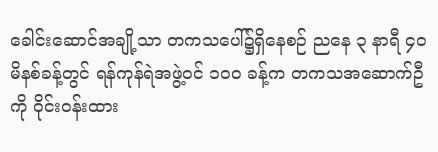ခေါင်းဆောင်အချို့သာ တကသပေါ်၌ရှိနေစဉ် ညနေ ၃ နာရီ ၄၀ မိနစ်ခန့်တွင် ရန်ကုန်ရဲအဖွဲ့ဝင် ၁၀၀ ခန့်က တကသအဆောက်ဦကို ဝိုင်းဝန်းထား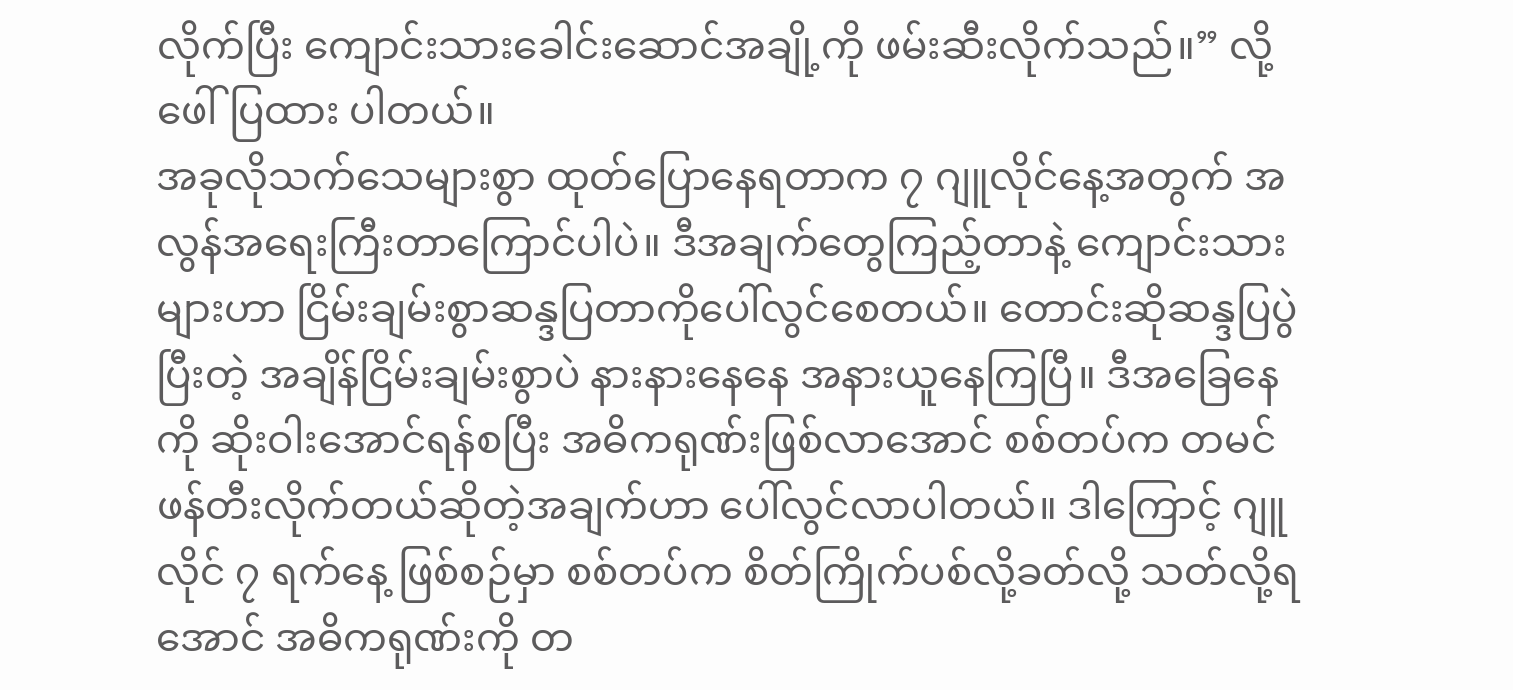လိုက်ပြီး ကျောင်းသားခေါင်းဆောင်အချို့ကို ဖမ်းဆီးလိုက်သည်။” လို့ ဖေါ်ပြထား ပါတယ်။
အခုလိုသက်သေများစွာ ထုတ်ပြောနေရတာက ၇ ဂျူလိုင်နေ့အတွက် အလွန်အရေးကြီးတာကြောင်ပါပဲ။ ဒီအချက်တွေကြည့်တာနဲ့ ကျောင်းသားများဟာ ငြိမ်းချမ်းစွာဆန္ဒပြတာကိုပေါ်လွင်စေတယ်။ တောင်းဆိုဆန္ဒပြပွဲပြီးတဲ့ အချိန်ငြိမ်းချမ်းစွာပဲ နားနားနေနေ အနားယူနေကြပြီ။ ဒီအခြေနေကို ဆိုးဝါးအောင်ရန်စပြီး အဓိကရုဏ်းဖြစ်လာအောင် စစ်တပ်က တမင်ဖန်တီးလိုက်တယ်ဆိုတဲ့အချက်ဟာ ပေါ်လွင်လာပါတယ်။ ဒါကြောင့် ဂျူလိုင် ၇ ရက်နေ့ ဖြစ်စဉ်မှာ စစ်တပ်က စိတ်ကြိုက်ပစ်လို့ခတ်လို့ သတ်လို့ရအောင် အဓိကရုဏ်းကို တ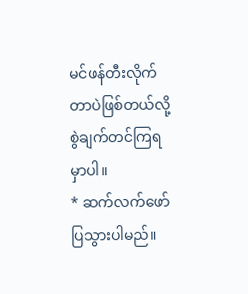မင်ဖန်တီးလိုက်တာပဲဖြစ်တယ်လို့ စွဲချက်တင်ကြရမှာပါ။
* ဆက်လက်ဖော်ပြသွားပါမည်။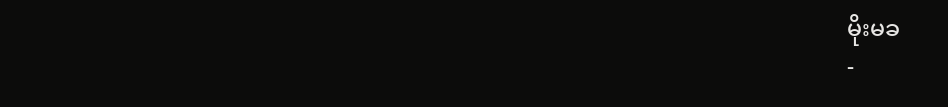မိုးမခ
-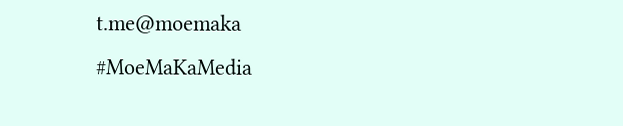t.me@moemaka
#MoeMaKaMedia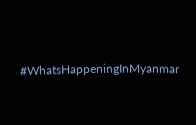#WhatsHappeningInMyanmar